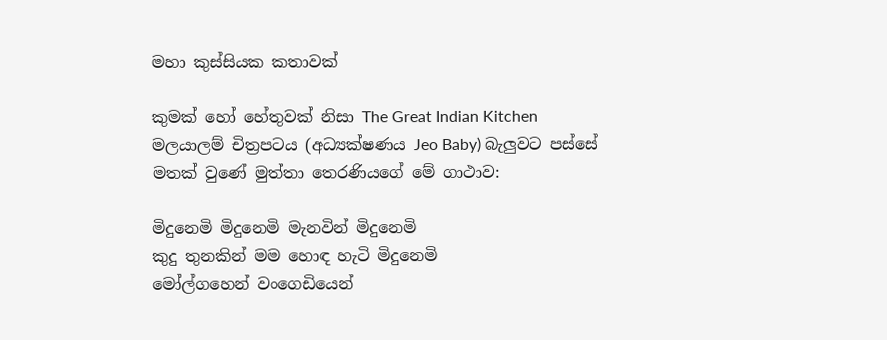මහා කුස්සියක කතාවක්

කුමක් හෝ හේතුවක් නිසා The Great Indian Kitchen මලයාලම් චිත්‍රපටය (අධ්‍යක්ෂණය Jeo Baby) බැලුවට පස්සේ මතක් වුණේ මුත්තා තෙරණියගේ මේ ගාථාව:

මිදුනෙමි මිදුනෙමි මැනවින් මිදුනෙමි
කුදු තුනකින් මම හොඳ හැටි මිදුනෙමි
මෝල්ගහෙන් වංගෙඩියෙන්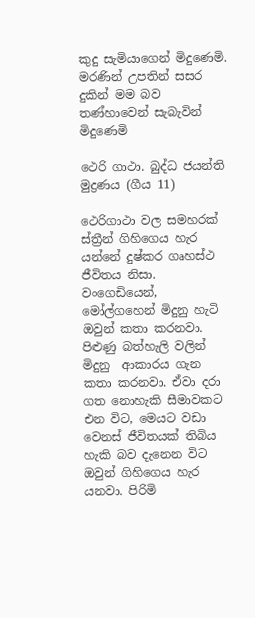කුදු සැමියාගෙන් මිදුණෙමි.
මරණින් උපතින් සසර දුකින් මම බව තණ්හාවෙන් සැබැවින් මිදුණෙමි

ථෙරි ගාථා. බුද්ධ ජයන්ති මුද්‍රණය (ගීය 11)

ථෙරිගාථා වල සමහරක් ස්ත්‍රීන් ගිහිගෙය හැර යන්නේ දුෂ්කර ගෘහස්ථ ජීවිතය නිසා. වංගෙඩියෙන්, මෝල්ගහෙන් මිදුනු හැටි ඔවුන් කතා කරනවා. පිළුණු බත්හැලි වලින් මිදුනු  ආකාරය ගැන කතා කරනවා. ඒවා දරා ගත නොහැකි සීමාවකට එන විට, මෙයට වඩා වෙනස් ජීවිතයක් තිබිය හැකි බව දැනෙන විට ඔවුන් ගිහිගෙය හැර යනවා. පිරිමි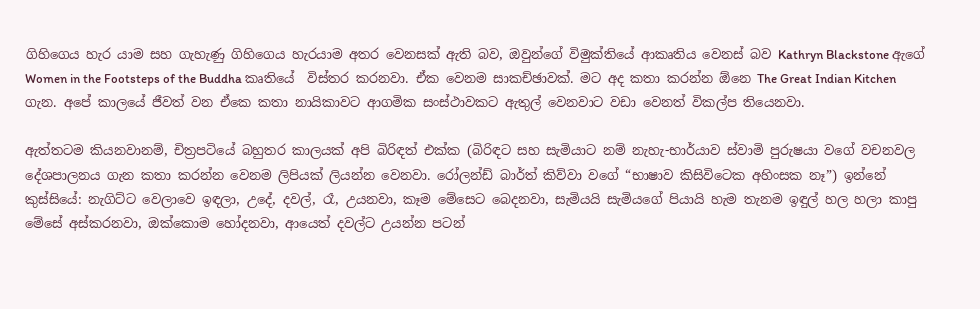ගිහිගෙය හැර යාම සහ ගැහැණු ගිහිගෙය හැරයාම අතර වෙනසක් ඇති බව, ඔවුන්ගේ විමුක්තියේ ආකෘතිය වෙනස් බව Kathryn Blackstone ඇගේ Women in the Footsteps of the Buddha කෘතියේ  විස්තර කරනවා. ඒක වෙනම සාකච්ඡාවක්. මට අද කතා කරන්න ඕනෙ The Great Indian Kitchen ගැන. අපේ කාලයේ ජීවත් වන ඒකෙ කතා නායිකාවට ආගමික සංස්ථාවකට ඇතුල් වෙනවාට වඩා වෙනත් විකල්ප තියෙනවා.

ඇත්තටම කියනවානම්, චිත්‍රපටියේ බහුතර කාලයක් අපි බිරිඳත් එක්ක (බිරිඳට සහ සැමියාට නම් නැහැ-භාර්යාව ස්වාමි පුරුෂයා වගේ වචනවල දේශපාලනය ගැන කතා කරන්න වෙනම ලිපියක් ලියන්න වෙනවා. රෝලන්ඩ් බාර්ත් කිව්වා වගේ “භාෂාව කිසිවිටෙක අහිංසක නෑ”) ඉන්නේ කුස්සියේ: නැගිට්ට වෙලාවෙ ඉඳලා, උදේ, දවල්, රෑ, උයනවා, කෑම මේසෙට බෙදනවා, සැමියයි සැමියගේ පියායි හැම තැනම ඉඳුල් හල හලා කාපු මේසේ අස්කරනවා, ඔක්කොම හෝදනවා, ආයෙත් දවල්ට උයන්න පටන්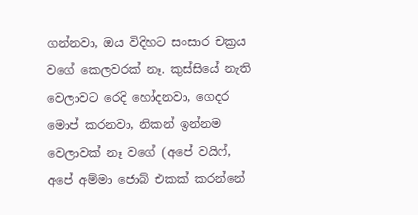ගන්නවා, ඔය විදිහට සංසාර චක්‍රය වගේ කෙලවරක් නෑ. කුස්සියේ නැති වෙලාවට රෙදි හෝදනවා, ගෙදර මොප් කරනවා, නිකන් ඉන්නම වෙලාවක් නෑ වගේ (අපේ වයිෆ්, අපේ අම්මා ජොබ් එකක් කරන්නේ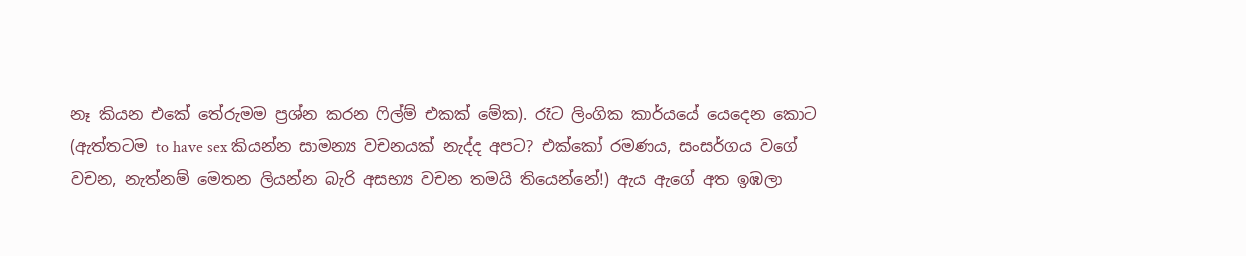නෑ කියන එකේ තේරුමම ප්‍රශ්න කරන ෆිල්ම් එකක් මේක). රෑට ලිංගික කාර්යයේ යෙදෙන කොට (ඇත්තටම to have sex කියන්න සාමන්‍ය වචනයක් නැද්ද අපට? එක්කෝ රමණය, සංසර්ගය වගේ වචන, නැත්නම් මෙතන ලියන්න බැරි අසභ්‍ය වචන තමයි තියෙන්නේ!) ඇය ඇගේ අත ඉඹලා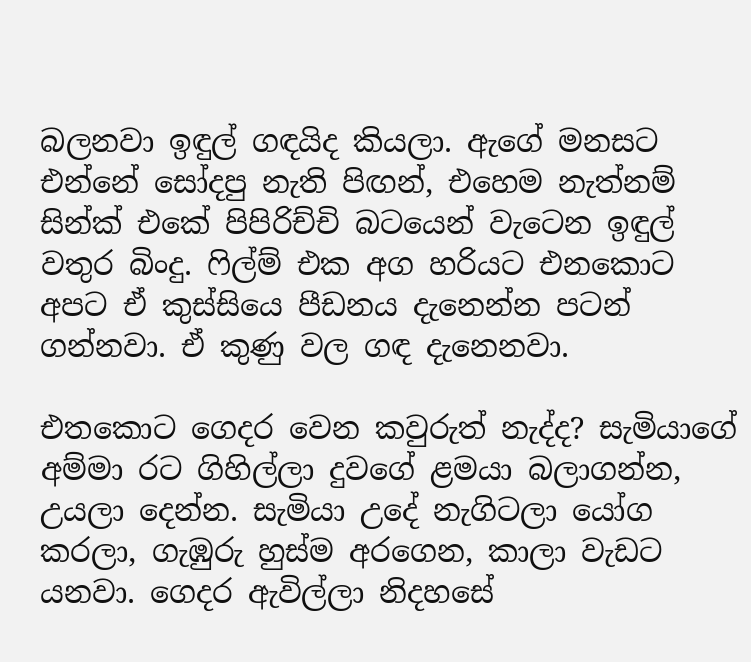බලනවා ඉඳුල් ගඳයිද කියලා. ඇගේ මනසට එන්නේ සෝදපු නැති පිඟන්, එහෙම නැත්නම් සින්ක් එකේ පිපිරිච්චි බටයෙන් වැටෙන ඉඳුල් වතුර බිංදු. ෆිල්ම් එක අග හරියට එනකොට අපට ඒ කුස්සියෙ පීඩනය දැනෙන්න පටන් ගන්නවා. ඒ කුණු වල ගඳ දැනෙනවා.

එතකොට ගෙදර වෙන කවුරුත් නැද්ද? සැමියාගේ අම්මා රට ගිහිල්ලා දුවගේ ළමයා බලාගන්න, උයලා දෙන්න. සැමියා උදේ නැගිටලා යෝග කරලා, ගැඹුරු හුස්ම අරගෙන, කාලා වැඩට යනවා. ගෙදර ඇවිල්ලා නිදහසේ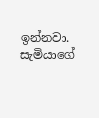ඉන්නවා. සැමියාගේ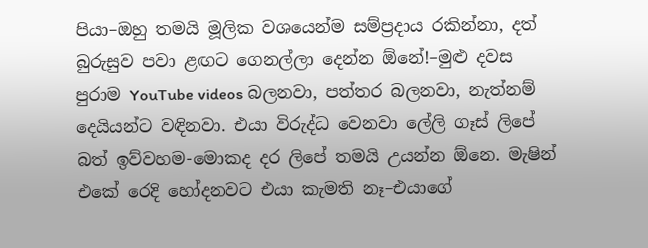පියා–ඔහු තමයි මූලික වශයෙන්ම සම්ප්‍රදාය රකින්නා, දත් බුරුසුව පවා ළඟට ගෙනල්ලා දෙන්න ඕනේ!–මුළු දවස පුරාම YouTube videos බලනවා, පත්තර බලනවා, නැත්නම් දෙයියන්ට වඳිනවා. එයා විරුද්ධ වෙනවා ලේලි ගෑස් ලිපේ බත් ඉව්වහම-මොකද දර ලිපේ තමයි උයන්න ඕනෙ. මැෂින් එකේ රෙදි හෝදනවට එයා කැමති නෑ–එයාගේ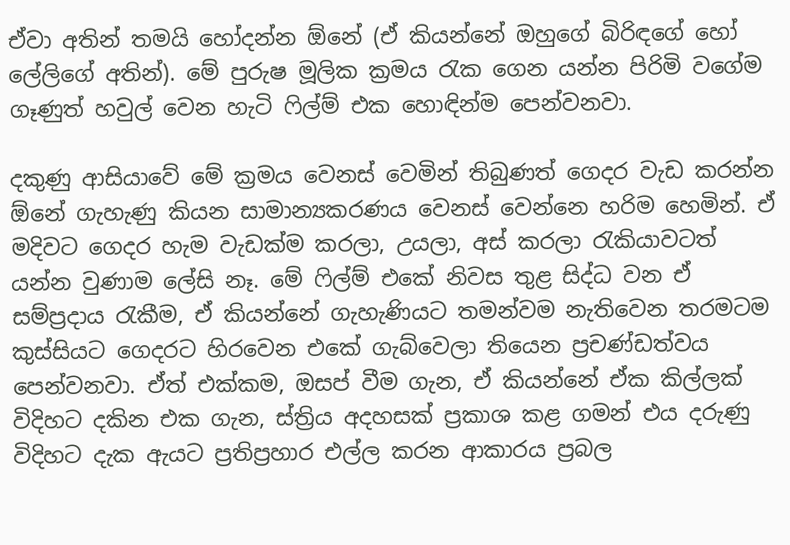ඒවා අතින් තමයි හෝදන්න ඕනේ (ඒ කියන්නේ ඔහුගේ බිරිඳගේ හෝ ලේලි‌ගේ අතින්). මේ පුරුෂ මූලික ක්‍රමය රැක ගෙන යන්න පිරිමි වගේම ගෑණුත් හවුල් වෙන හැටි ෆිල්ම් එක හොඳින්ම පෙන්වනවා.

දකුණු ආසියාවේ මේ ක්‍රමය වෙනස් වෙමින් තිබුණත් ගෙදර වැඩ කරන්න ඕනේ ගැහැණු කියන සාමාන්‍යකරණය වෙනස් වෙන්නෙ හරිම හෙමින්. ඒ මදිවට ගෙදර හැම වැඩක්ම කරලා, උයලා, අස් කරලා රැකියාවටත් යන්න වුණාම ලේසි නෑ. මේ ෆිල්ම් එකේ නිවස තුළ සිද්ධ වන ඒ සම්ප්‍රදාය රැකීම, ඒ කියන්නේ ගැහැණියට තමන්වම නැතිවෙන තරමටම කුස්සියට ගෙදරට හිරවෙන එකේ ගැබ්වෙලා තියෙන ප්‍රචණ්ඩත්වය පෙන්වනවා. ඒත් එක්කම, ඔසප් වීම ගැන, ඒ කියන්නේ ඒක කිල්ලක් විදිහට දකින එක ගැන, ස්ත්‍රිය අදහසක් ප්‍රකාශ කළ ගමන් එය දරුණු විදිහට දැක ඇයට ප්‍රතිප්‍රහාර එල්ල කරන ආකාරය ප්‍රබල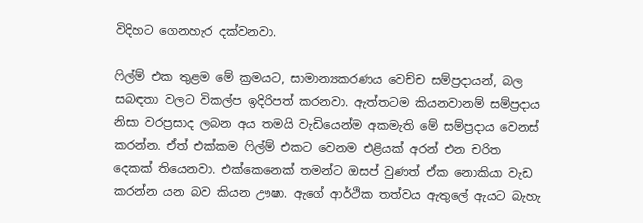විදිහට ගෙනහැර දක්වනවා.

ෆිල්ම් එක තුළම මේ ක්‍රමයට, සාමාන්‍යකරණය වෙච්ච සම්ප්‍රදායන්, බල සබඳතා වලට විකල්ප ඉදිරිපත් කරනවා. ඇත්තටම කියනවානම් සම්ප්‍රදාය නිසා වරප්‍රසාද ලබන අය තමයි වැඩියෙන්ම අකමැති මේ සම්ප්‍රදාය වෙනස් කරන්න. ඒත් එක්කම ෆිල්ම් එකට වෙනම එළියක් අරන් එන චරිත දෙකක් තියෙනවා. එක්කෙනෙක් තමන්ට ඔසප් වුණත් ඒක නොකියා වැඩ කරන්න යන බව කියන ඌෂා. ඇගේ ආර්ථික තත්වය ඇතුලේ ඇයට බැහැ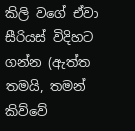කිලි වගේ ඒවා සීරියස් විදිහට ගන්න (ඇත්ත තමයි, තමන් කිව්වේ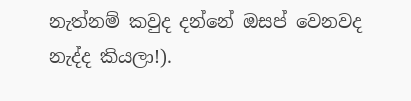නැත්නම් කවුද දන්නේ ඔසප් වෙනවද නැද්ද කියලා!).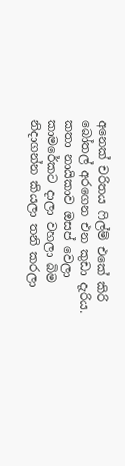අනෙක් චරිතය ෆිල්ම් එකේ කිරි බෝතල් අරගෙන එන කුඩා දැරිය. කතා නායිකාව ඔසප් වෙලා කාමරේකට දාලා වහලා බිම නිදාගන්න කියලා තනි කරලා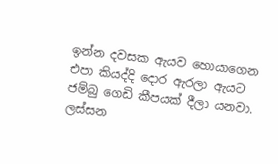ඉන්න දවසක ඇයව හොයාගෙන එපා කියද්දි දොර ඇරලා ඇයට ජම්බු ගෙඩි කීපයක් දීලා යනවා. ලස්සන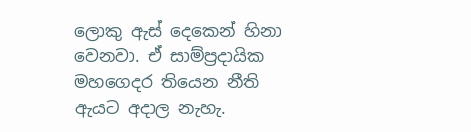ලොකු ඇස් දෙකෙන් හිනා වෙනවා. ඒ සාම්ප්‍රදායික මහගෙදර තියෙන නීති ඇයට අදාල නැහැ.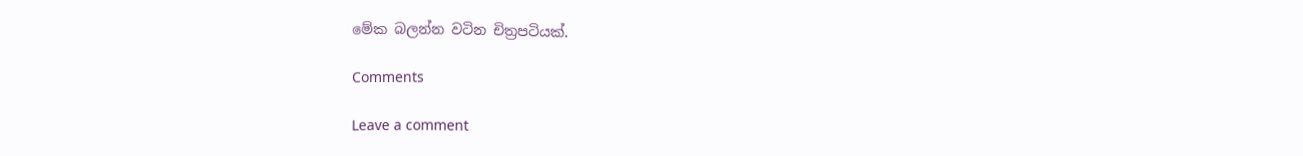මේක බලන්න වටින චිත්‍රපටියක්.

Comments

Leave a comment